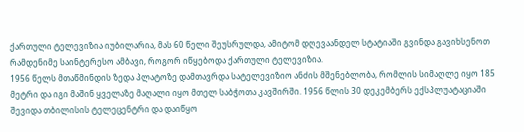ქართული ტელევიზია იუბილარია, მას 60 წელი შეუსრულდა, ამიტომ დღევაანდელ სტატიაში გვინდა გავიხსენოთ რამდენიმე საინტერესო ამბავი, როგორ იწყებოდა ქართული ტელევიზია.
1956 წელს მთაწმინდის ზედა პლატოზე დამთავრდა სატელევიზიო ანძის მშენებლობა, რომლის სიმაღლე იყო 185 მეტრი და იგი მაშინ ყველაზე მაღალი იყო მთელ საბჭოთა კავშირში. 1956 წლის 30 დეკემბერს ექსპლუატაციაში შევიდა თბილისის ტელეცენტრი და დაიწყო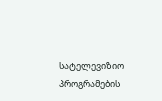სატელევიზიო პროგრამების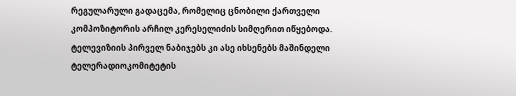რეგულარული გადაცემა, რომელიც ცნობილი ქართველი კომპოზიტორის არჩილ კერესელიძის სიმღერით იწყებოდა.
ტელევიზიის პირველ ნაბიჯებს კი ასე იხსენებს მაშინდელი ტელერადიოკომიტეტის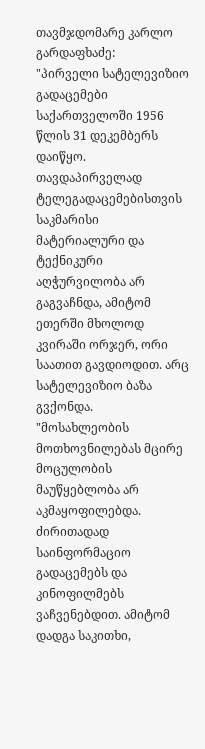თავმჯდომარე კარლო გარდაფხაძე:
"პირველი სატელევიზიო გადაცემები საქართველოში 1956 წლის 31 დეკემბერს დაიწყო. თავდაპირველად ტელეგადაცემებისთვის საკმარისი მატერიალური და ტექნიკური აღჭურვილობა არ გაგვაჩნდა, ამიტომ ეთერში მხოლოდ კვირაში ორჯერ, ორი საათით გავდიოდით. არც სატელევიზიო ბაზა გვქონდა.
"მოსახლეობის მოთხოვნილებას მცირე მოცულობის მაუწყებლობა არ აკმაყოფილებდა. ძირითადად საინფორმაციო გადაცემებს და კინოფილმებს ვაჩვენებდით. ამიტომ დადგა საკითხი,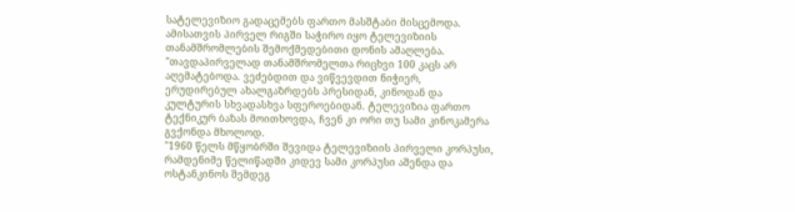სატელევიზიო გადაცემებს ფართო მასშტაბი მისცემოდა. ამისათვის პირველ რიგში საჭირო იყო ტელევიზიის თანამშრომლების შემოქმედებითი დონის ამაღლება.
"თავდაპირველად თანამშრომელთა რიცხვი 100 კაცს არ აღემატებოდა. ვეძებდით და ვიწვევდით ნიჭიერ, ერუდირებულ ახალგაზრდებს პრესიდან, კინოდან და კულტურის სხვადასხვა სფეროებიდან. ტელევიზია ფართო ტექნიკურ ბაზას მოითხოვდა, ჩვენ კი ორი თუ სამი კინოკამერა გვქონდა მხოლოდ.
"1960 წელს მწყობრში შევიდა ტელევიზიის პირველი კორპუსი, რამდენიმე წელიწადში კიდევ სამი კორპუსი აშენდა და ოსტანკინოს შემდეგ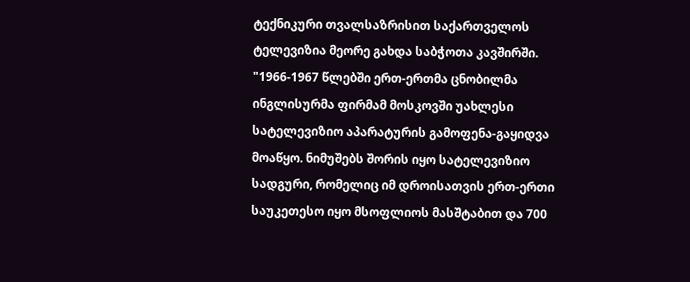ტექნიკური თვალსაზრისით საქართველოს ტელევიზია მეორე გახდა საბჭოთა კავშირში.
"1966-1967 წლებში ერთ-ერთმა ცნობილმა ინგლისურმა ფირმამ მოსკოვში უახლესი სატელევიზიო აპარატურის გამოფენა-გაყიდვა მოაწყო. ნიმუშებს შორის იყო სატელევიზიო სადგური, რომელიც იმ დროისათვის ერთ-ერთი საუკეთესო იყო მსოფლიოს მასშტაბით და 700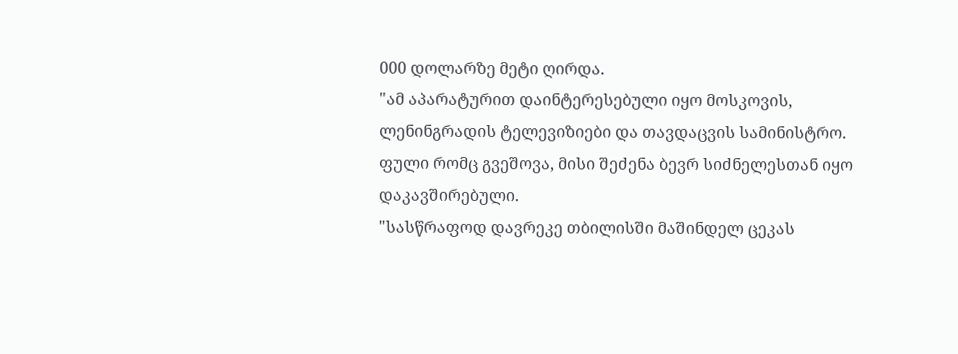000 დოლარზე მეტი ღირდა.
"ამ აპარატურით დაინტერესებული იყო მოსკოვის, ლენინგრადის ტელევიზიები და თავდაცვის სამინისტრო. ფული რომც გვეშოვა, მისი შეძენა ბევრ სიძნელესთან იყო დაკავშირებული.
"სასწრაფოდ დავრეკე თბილისში მაშინდელ ცეკას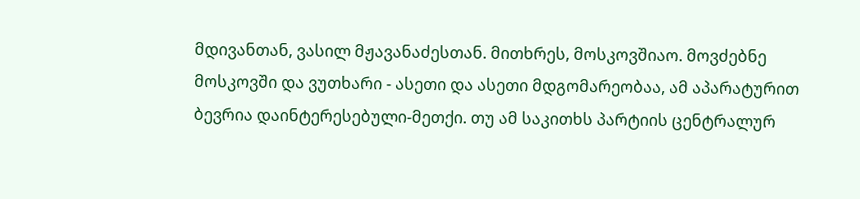მდივანთან, ვასილ მჟავანაძესთან. მითხრეს, მოსკოვშიაო. მოვძებნე მოსკოვში და ვუთხარი - ასეთი და ასეთი მდგომარეობაა, ამ აპარატურით ბევრია დაინტერესებული-მეთქი. თუ ამ საკითხს პარტიის ცენტრალურ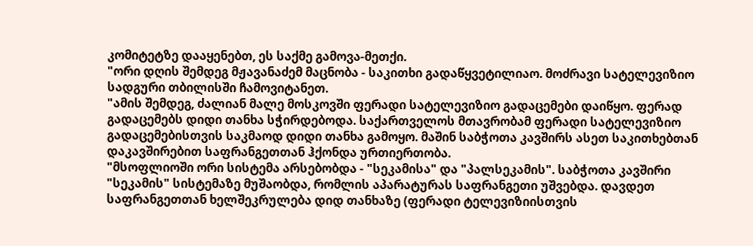კომიტეტზე დააყენებთ, ეს საქმე გამოვა-მეთქი.
"ორი დღის შემდეგ მჟავანაძემ მაცნობა - საკითხი გადაწყვეტილიაო. მოძრავი სატელევიზიო სადგური თბილისში ჩამოვიტანეთ.
"ამის შემდეგ, ძალიან მალე მოსკოვში ფერადი სატელევიზიო გადაცემები დაიწყო. ფერად გადაცემებს დიდი თანხა სჭირდებოდა. საქართველოს მთავრობამ ფერადი სატელევიზიო გადაცემებისთვის საკმაოდ დიდი თანხა გამოყო. მაშინ საბჭოთა კავშირს ასეთ საკითხებთან დაკავშირებით საფრანგეთთან ჰქონდა ურთიერთობა.
"მსოფლიოში ორი სისტემა არსებობდა - "სეკამისა" და "პალსეკამის". საბჭოთა კავშირი "სეკამის" სისტემაზე მუშაობდა, რომლის აპარატურას საფრანგეთი უშვებდა. დავდეთ საფრანგეთთან ხელშეკრულება დიდ თანხაზე (ფერადი ტელევიზიისთვის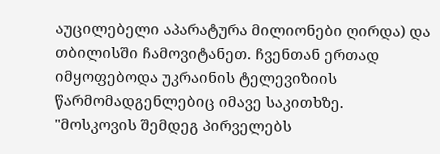აუცილებელი აპარატურა მილიონები ღირდა) და თბილისში ჩამოვიტანეთ. ჩვენთან ერთად იმყოფებოდა უკრაინის ტელევიზიის წარმომადგენლებიც იმავე საკითხზე.
"მოსკოვის შემდეგ პირველებს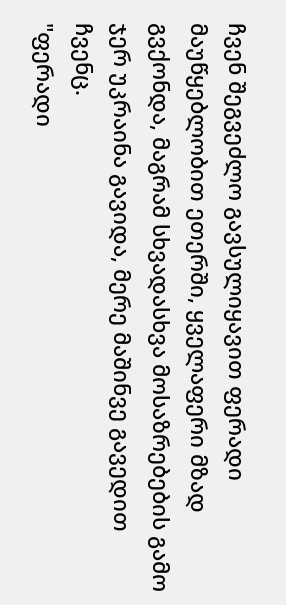ჩვენ შეგვეძლო გავსულიყავით ფერადი მაუწყებლობით ეთერში, ყველაფერი მზად გვქონდა, მაგრამ სხვადასხვა მოსაზრებების გამო ჯერ უკრაინა გავიდა, მერე მაშინვე გავედით ჩვენც.
"ფერადი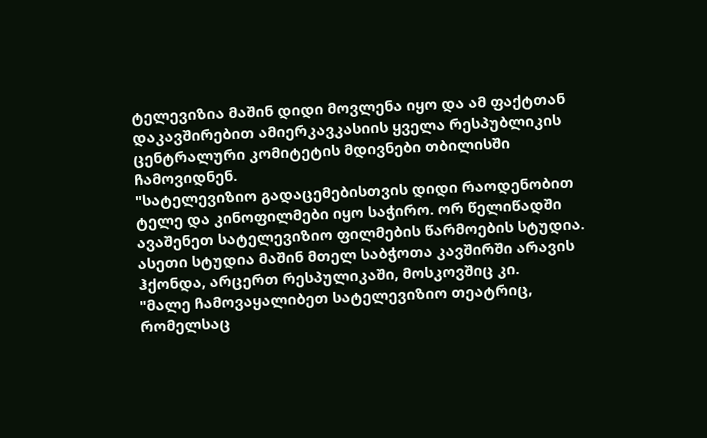ტელევიზია მაშინ დიდი მოვლენა იყო და ამ ფაქტთან დაკავშირებით ამიერკავკასიის ყველა რესპუბლიკის ცენტრალური კომიტეტის მდივნები თბილისში ჩამოვიდნენ.
"სატელევიზიო გადაცემებისთვის დიდი რაოდენობით ტელე და კინოფილმები იყო საჭირო. ორ წელიწადში ავაშენეთ სატელევიზიო ფილმების წარმოების სტუდია. ასეთი სტუდია მაშინ მთელ საბჭოთა კავშირში არავის ჰქონდა, არცერთ რესპულიკაში, მოსკოვშიც კი.
"მალე ჩამოვაყალიბეთ სატელევიზიო თეატრიც, რომელსაც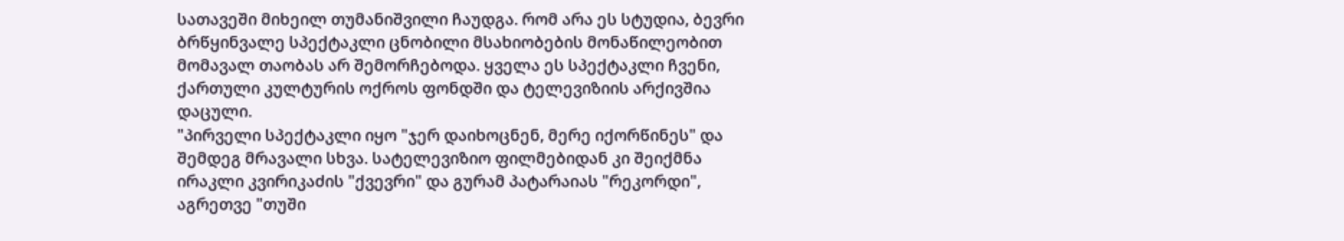სათავეში მიხეილ თუმანიშვილი ჩაუდგა. რომ არა ეს სტუდია, ბევრი ბრწყინვალე სპექტაკლი ცნობილი მსახიობების მონაწილეობით მომავალ თაობას არ შემორჩებოდა. ყველა ეს სპექტაკლი ჩვენი, ქართული კულტურის ოქროს ფონდში და ტელევიზიის არქივშია დაცული.
"პირველი სპექტაკლი იყო "ჯერ დაიხოცნენ, მერე იქორწინეს" და შემდეგ მრავალი სხვა. სატელევიზიო ფილმებიდან კი შეიქმნა ირაკლი კვირიკაძის "ქვევრი" და გურამ პატარაიას "რეკორდი", აგრეთვე "თუში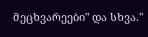მეცხვარეები" და სხვა."